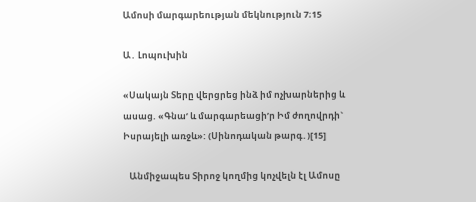Ամոսի մարգարեության մեկնություն 7։15

Ա․ Լոպուխին

«Սակայն Տերը վերցրեց ինձ իմ ոչխարներից և ասաց. «Գնաʹ և մարգարեացիʹր Իմ ժողովրդի` Իսրայելի առջև»: (Սինոդական թարգ․)[15]

   Անմիջապես Տիրոջ կողմից կոչվելն էլ Ամոսը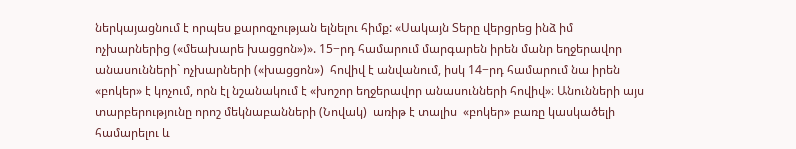ներկայացնում է որպես քարոզչության ելնելու հիմք: «Սակայն Տերը վերցրեց ինձ իմ ոչխարներից («մեախարե խացցոն»)». 15−րդ համարում մարգարեն իրեն մանր եղջերավոր անասունների` ոչխարների («խացցոն»)  հովիվ է անվանում, իսկ 14−րդ համարում նա իրեն «բոկեր» է կոչում, որն էլ նշանակում է «խոշոր եղջերավոր անասունների հովիվ»։ Անունների այս տարբերությունը որոշ մեկնաբանների (Նովակ)  առիթ է տալիս  «բոկեր» բառը կասկածելի համարելու և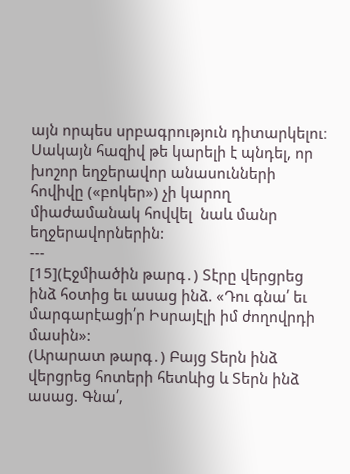այն որպես սրբագրություն դիտարկելու։ Սակայն հազիվ թե կարելի է պնդել, որ խոշոր եղջերավոր անասունների հովիվը («բոկեր») չի կարող միաժամանակ հովվել  նաև մանր եղջերավորներին:
---
[15](Էջմիածին թարգ․) Տէրը վերցրեց ինձ հօտից եւ ասաց ինձ. «Դու գնա՛ եւ մարգարէացի՛ր Իսրայէլի իմ ժողովրդի մասին»:
(Արարատ թարգ․) Բայց Տերն ինձ վերցրեց հոտերի հետևից և Տերն ինձ ասաց. Գնա՛,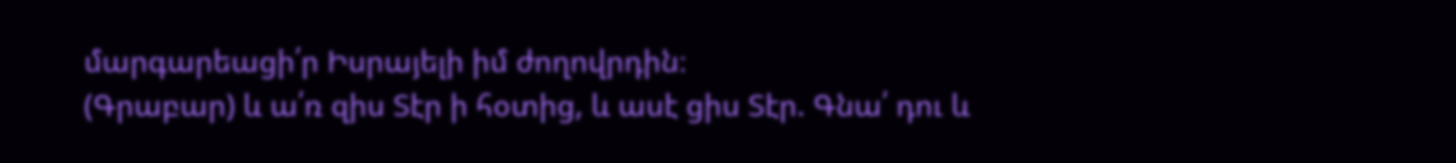մարգարեացի՛ր Իսրայելի իմ ժողովրդին։
(Գրաբար) և ա՛ռ զիս Տէր ի հօտից, և ասէ ցիս Տէր. Գնա՛ դու և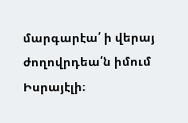մարգարէա՛ ի վերայ ժողովրդեա՛ն իմում Իսրայէլի։